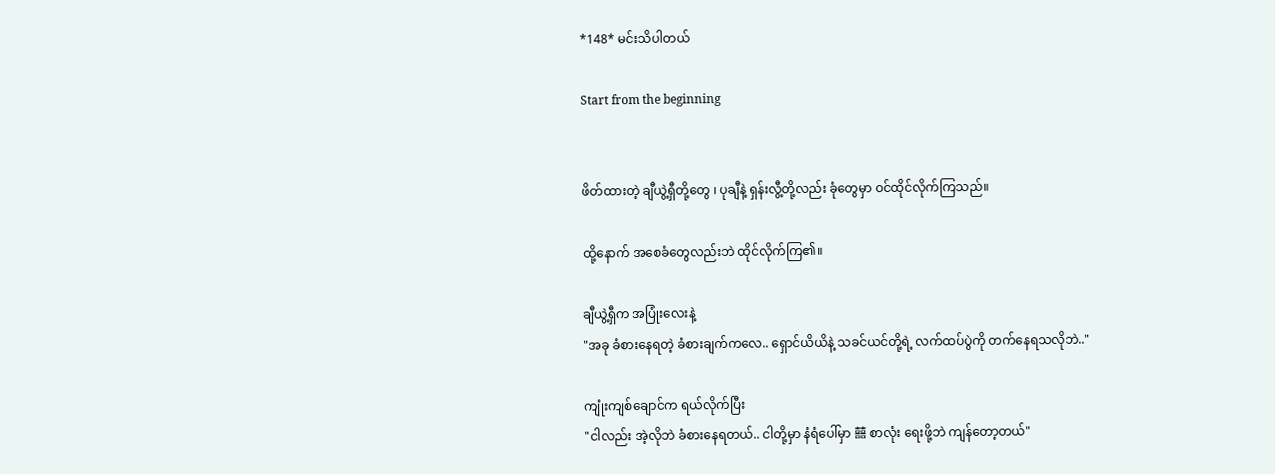*148* မင်းသိပါတယ်

Start from the beginning


ဖိတ်ထားတဲ့ ချီယွဲ့ရှီတို့တွေ ၊ ပုချီနဲ့ ရှန်းလွီ့တို့လည်း ခုံတွေမှာ ဝင်ထိုင်လိုက်ကြသည်။

ထို့နောက် အစေခံတွေလည်းဘဲ ထိုင်လိုက်ကြ၏။

ချီယွဲ့ရှီက အပြုံးလေးနဲ့
"အခု ခံစားနေရတဲ့ ခံစားချက်ကလေ.. ရှောင်ယိယိနဲ့ သခင်ယင်တို့ရဲ့ လက်ထပ်ပွဲကို တက်နေရသလိုဘဲ.."

ကျုံးကျစ်ချောင်က ရယ်လိုက်ပြီး
"ငါလည်း အဲ့လိုဘဲ ခံစားနေရတယ်.. ငါတို့မှာ နံရံပေါ်မှာ 囍 စာလုံး ရေးဖို့ဘဲ ကျန်တော့တယ်"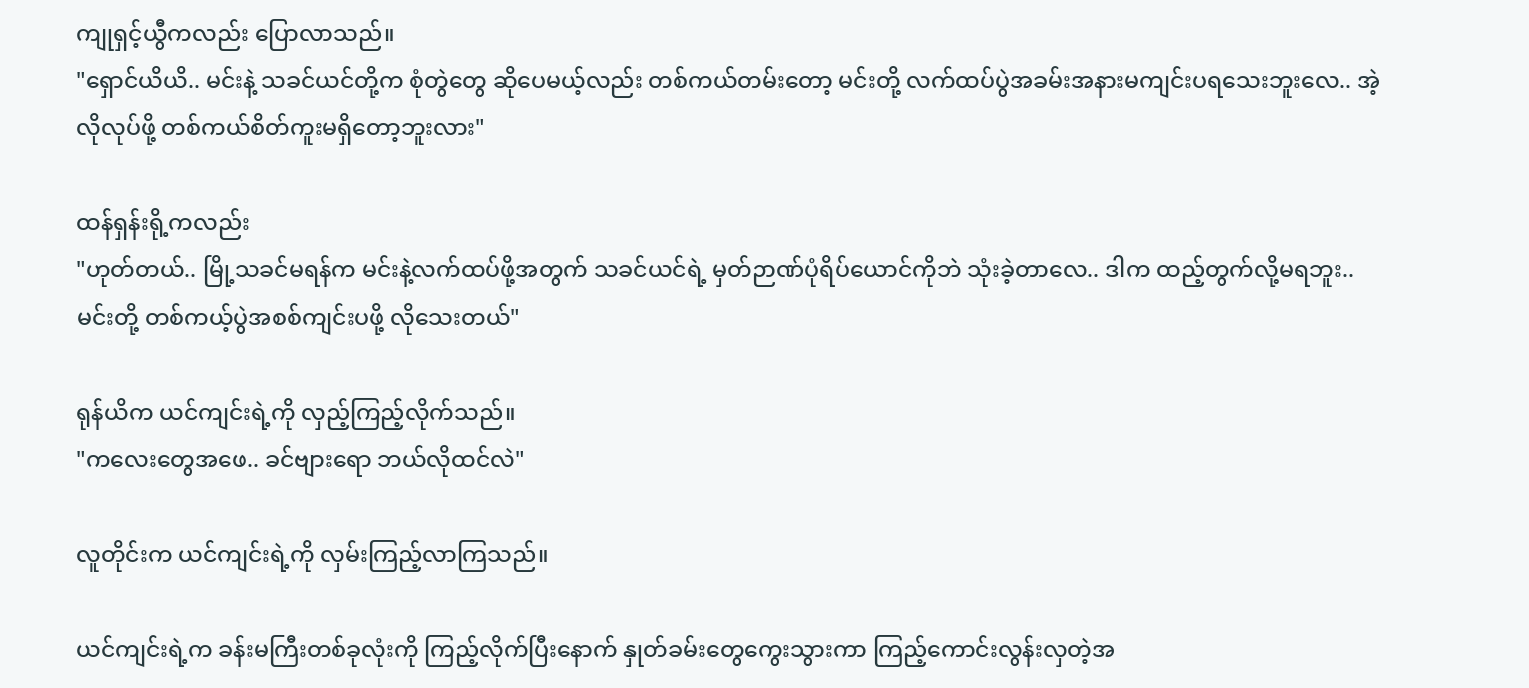ကျုရှင့်ယွီကလည်း ပြောလာသည်။
"ရှောင်ယိယိ.. မင်းနဲ့ သခင်ယင်တို့က စုံတွဲတွေ ဆိုပေမယ့်လည်း တစ်ကယ်တမ်းတော့ မင်းတို့ လက်ထပ်ပွဲအခမ်းအနားမကျင်းပရသေးဘူးလေ.. အဲ့လိုလုပ်ဖို့ တစ်ကယ်စိတ်ကူးမရှိတော့ဘူးလား"

ထန်ရှန်းရို့ကလည်း
"ဟုတ်တယ်.. မြို့သခင်မရန်က မင်းနဲ့လက်ထပ်ဖို့အတွက် သခင်ယင်ရဲ့ မှတ်ဉာဏ်ပုံရိပ်ယောင်ကိုဘဲ သုံးခဲ့တာလေ.. ဒါက ထည့်တွက်လို့မရဘူး.. မင်းတို့ တစ်ကယ့်ပွဲအစစ်ကျင်းပဖို့ လိုသေးတယ်"

ရုန်ယိက ယင်ကျင်းရဲ့ကို လှည့်ကြည့်လိုက်သည်။
"ကလေးတွေအဖေ.. ခင်ဗျားရော ဘယ်လိုထင်လဲ"

လူတိုင်းက ယင်ကျင်းရဲ့ကို လှမ်းကြည့်လာကြသည်။

ယင်ကျင်းရဲ့က ခန်းမကြီးတစ်ခုလုံးကို ကြည့်လိုက်ပြီးနောက် နှုတ်ခမ်းတွေကွေးသွားကာ ကြည့်ကောင်းလွန်းလှတဲ့အ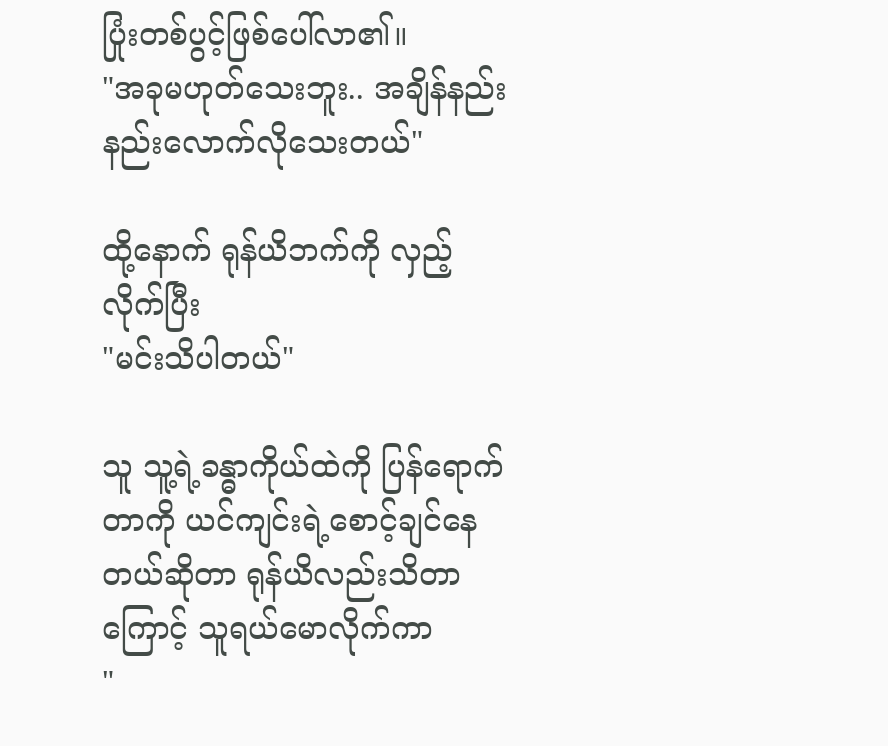ပြုံးတစ်ပွင့်ဖြစ်ပေါ်လာ၏။
"အခုမဟုတ်သေးဘူး.. အချိန်နည်းနည်းလောက်လိုသေးတယ်"

ထို့နောက် ရုန်ယိဘက်ကို လှည့်လိုက်ပြီး
"မင်းသိပါတယ်"

သူ သူ့ရဲ့ခန္ဓာကိုယ်ထဲကို ပြန်ရောက်တာကို ယင်ကျင်းရဲ့စောင့်ချင်နေတယ်ဆိုတာ ရုန်ယိလည်းသိတာကြောင့် သူရယ်မောလိုက်ကာ
"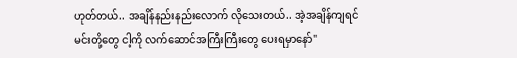ဟုတ်တယ်.. အချိန်နည်းနည်းလောက် လိုသေးတယ်.. အဲ့အချိန်ကျရင် မင်းတို့တွေ ငါ့ကို လက်ဆောင်အကြီးကြီးတွေ ပေးရမှာနော်"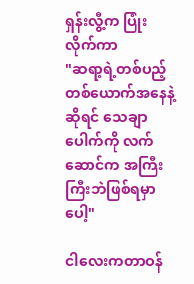ရှန်းလွီ့က ပြုံးလိုက်ကာ
"ဆရာ့ရဲ့တစ်ပည့်တစ်ယောက်အနေနဲ့ဆိုရင် သေချာပေါက်ကို လက်ဆောင်က အကြီးကြီးဘဲဖြစ်ရမှာပေါ့"

ငါလေးကတာဝန်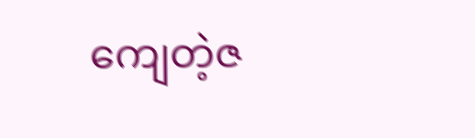ကျေတဲ့ဇ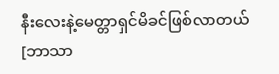နီးလေးနဲ့မေတ္တာရှင်မိခင်ဖြစ်လာတယ်[ဘာသာ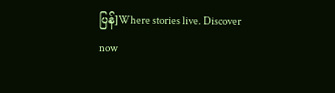ပြန်]Where stories live. Discover now